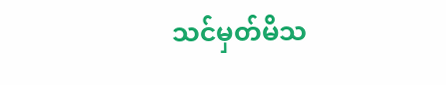သင်မှတ်မိသ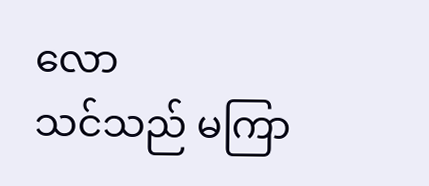လော
သင်သည် မကြာ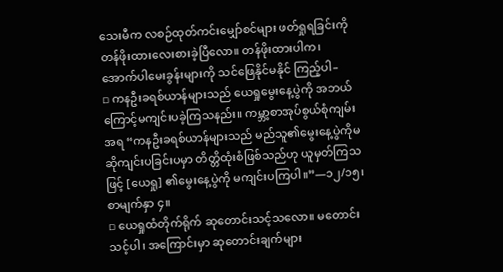သေးမီက လစဉ်ထုတ်ကင်းမျှော်စင်များ ဖတ်ရှုရခြင်းကို တန်ဖိုးထားလေးစားခဲ့ပြီလော။ တန်ဖိုးထားပါက၊ အောက်ပါမေးခွန်းများကို သင်ဖြေနိုင်မနိုင် ကြည့်ပါ–
▫ ကနဦးခရစ်ယာန်များသည် ယေရှုမွေးနေ့ပွဲကို အဘယ်ကြောင့်မကျင်းပခဲ့ကြသနည်း။ ကမ္ဘာ့စာအုပ်စွယ်စုံကျမ်းအရ “ကနဦးခရစ်ယာန်များသည် မည်သူ၏မွေးနေ့ပွဲကိုမဆိုကျင်းပခြင်းပမှာ တိတ္တိထုံးစံဖြစ်သည်ဟု ယူမှတ်ကြသဖြင့် [ယေရှု] ၏မွေးနေ့ပွဲကို မကျင်းပကြပါ။”—၁၂/၁၅၊စာမျက်နှာ ၄။
▫ ယေရှုထံတိုက်ရိုက် ဆုတောင်းသင့်သလော။ မတောင်းသင့်ပါ၊ အကြောင်းမှာ ဆုတောင်းချက်များ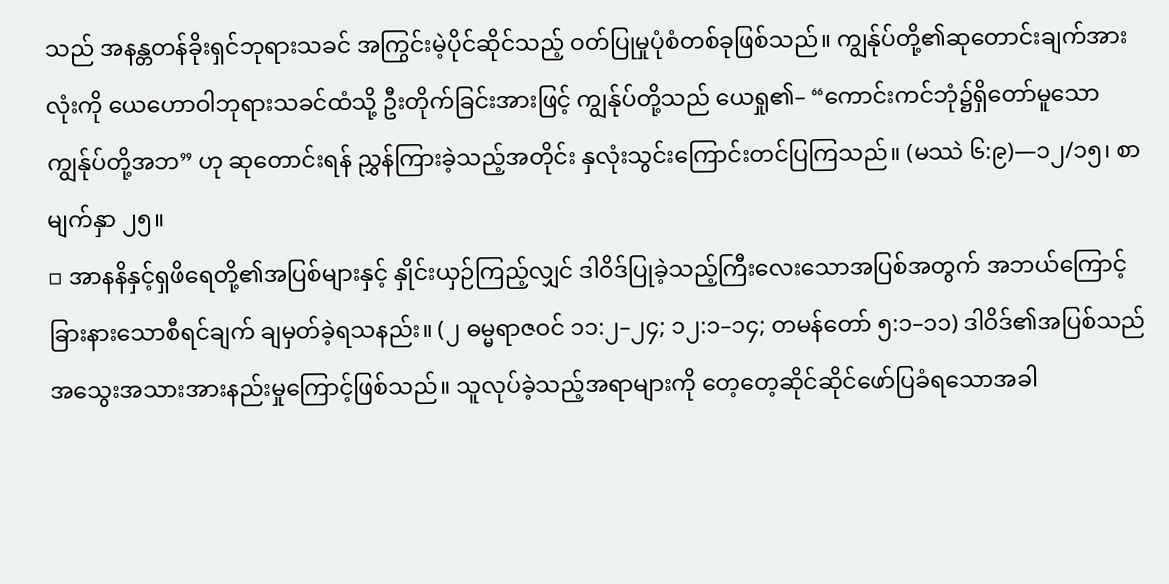သည် အနန္တတန်ခိုးရှင်ဘုရားသခင် အကြွင်းမဲ့ပိုင်ဆိုင်သည့် ဝတ်ပြုမှုပုံစံတစ်ခုဖြစ်သည်။ ကျွန်ုပ်တို့၏ဆုတောင်းချက်အားလုံးကို ယေဟောဝါဘုရားသခင်ထံသို့ ဦးတိုက်ခြင်းအားဖြင့် ကျွန်ုပ်တို့သည် ယေရှု၏– “ကောင်းကင်ဘုံ၌ရှိတော်မူသော ကျွန်ုပ်တို့အဘ” ဟု ဆုတောင်းရန် ညွှန်ကြားခဲ့သည့်အတိုင်း နှလုံးသွင်းကြောင်းတင်ပြကြသည်။ (မဿဲ ၆:၉)—၁၂/၁၅၊ စာမျက်နှာ ၂၅။
▫ အာနနိနှင့်ရှဖိရေတို့၏အပြစ်များနှင့် နှိုင်းယှဉ်ကြည့်လျှင် ဒါဝိဒ်ပြုခဲ့သည့်ကြီးလေးသောအပြစ်အတွက် အဘယ်ကြောင့်ခြားနားသောစီရင်ချက် ချမှတ်ခဲ့ရသနည်း။ (၂ ဓမ္မရာဇဝင် ၁၁:၂–၂၄; ၁၂:၁–၁၄; တမန်တော် ၅:၁–၁၁) ဒါဝိဒ်၏အပြစ်သည် အသွေးအသားအားနည်းမှုကြောင့်ဖြစ်သည်။ သူလုပ်ခဲ့သည့်အရာများကို တေ့တေ့ဆိုင်ဆိုင်ဖော်ပြခံရသောအခါ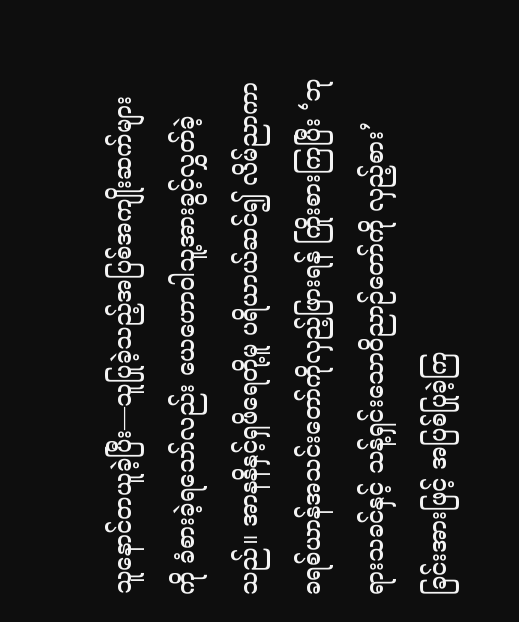သူနောင်တယူခဲ့ပြီး—သူပြုခဲ့သည့်အပြစ်အကျိုးဆက်များကို ခံစားခဲ့ရသော်လည်း ယေဟောဝါသူ့အားခွင့်လွှတ်ခဲ့သည်။ အာနနိနှင့်ရှဖိရေတို့မူ ပရိယာယ်ဆင်၍ လိမ်ညာကာခရစ်ယာန်အသင်းတော်ကိုလှည့်ဖြားရန် ကြိုးစားကြပြီး ‘ဘုရားသခင်နှင့် သန့်ရှင်းသောဝိညာဉ်တော်ကို လှည့်စား’ ခြင်းအားဖြင့် အပြစ်ပြုခဲ့ကြ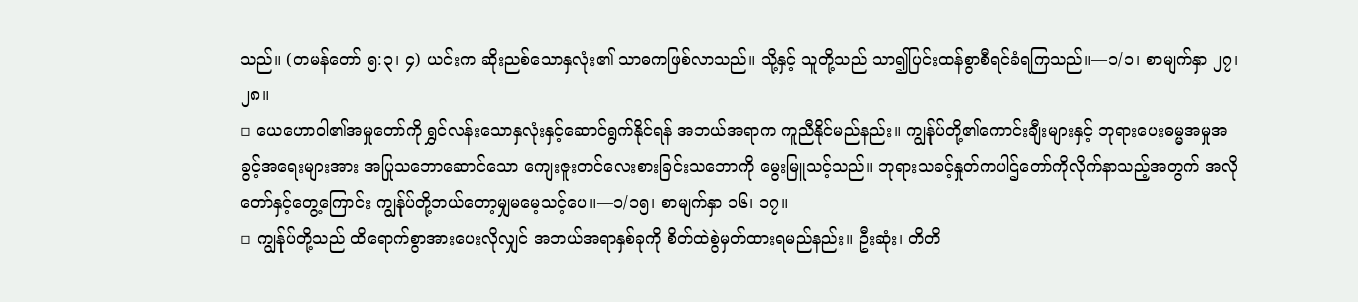သည်။ (တမန်တော် ၅:၃၊ ၄) ယင်းက ဆိုးညစ်သောနှလုံး၏ သာဓကဖြစ်လာသည်။ သို့နှင့် သူတို့သည် သာ၍ပြင်းထန်စွာစီရင်ခံရကြသည်။—၁/၁၊ စာမျက်နှာ ၂၇၊ ၂၈။
▫ ယေဟောဝါ၏အမှုတော်ကို ရွှင်လန်းသောနှလုံးနှင့်ဆောင်ရွက်နိုင်ရန် အဘယ်အရာက ကူညီနိုင်မည်နည်း။ ကျွန်ုပ်တို့၏ကောင်းချီးများနှင့် ဘုရားပေးဓမ္မအမှုအခွင့်အရေးများအား အပြုသဘောဆောင်သော ကျေးဇူးတင်လေးစားခြင်းသဘောကို မွေးမြူသင့်သည်။ ဘုရားသခင့်နှုတ်ကပါဌ်တော်ကိုလိုက်နာသည့်အတွက် အလိုတော်နှင့်တွေ့ကြောင်း ကျွန်ုပ်တို့ဘယ်တော့မျှမမေ့သင့်ပေ။—၁/၁၅၊ စာမျက်နှာ ၁၆၊ ၁၇။
▫ ကျွန်ုပ်တို့သည် ထိရောက်စွာအားပေးလိုလျှင် အဘယ်အရာနှစ်ခုကို စိတ်ထဲစွဲမှတ်ထားရမည်နည်း။ ဦးဆုံး၊ တိတိ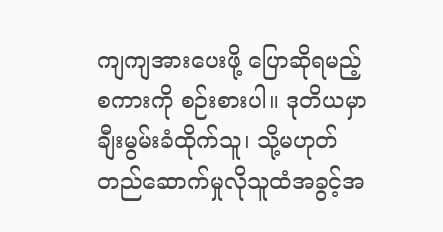ကျကျအားပေးဖို့ ပြောဆိုရမည့်စကားကို စဉ်းစားပါ။ ဒုတိယမှာ ချီးမွမ်းခံထိုက်သူ၊ သို့မဟုတ် တည်ဆောက်မှုလိုသူထံအခွင့်အ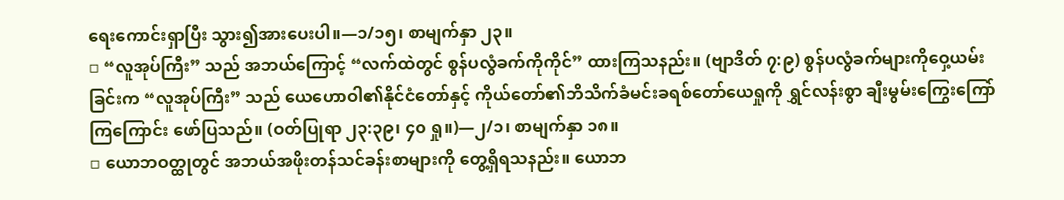ရေးကောင်းရှာပြီး သွား၍အားပေးပါ။—၁/၁၅၊ စာမျက်နှာ ၂၃။
▫ “လူအုပ်ကြီး” သည် အဘယ်ကြောင့် “လက်ထဲတွင် စွန်ပလွံခက်ကိုကိုင်” ထားကြသနည်း။ (ဗျာဒိတ် ၇:၉) စွန်ပလွံခက်များကိုဝှေ့ယမ်းခြင်းက “လူအုပ်ကြီး” သည် ယေဟောဝါ၏နိုင်ငံတော်နှင့် ကိုယ်တော်၏ဘိသိက်ခံမင်းခရစ်တော်ယေရှုကို ရွှင်လန်းစွာ ချီးမွမ်းကြွေးကြော်ကြကြောင်း ဖော်ပြသည်။ (ဝတ်ပြုရာ ၂၃:၃၉၊ ၄၀ ရှု။)—၂/၁၊ စာမျက်နှာ ၁၈။
▫ ယောဘဝတ္ထုတွင် အဘယ်အဖိုးတန်သင်ခန်းစာများကို တွေ့ရှိရသနည်း။ ယောဘ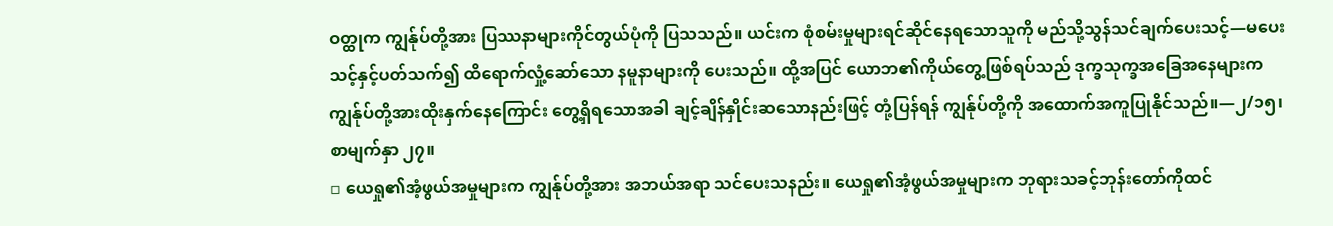ဝတ္ထုက ကျွန်ုပ်တို့အား ပြဿနာများကိုင်တွယ်ပုံကို ပြသသည်။ ယင်းက စုံစမ်းမှုများရင်ဆိုင်နေရသောသူကို မည်သို့သွန်သင်ချက်ပေးသင့်—မပေးသင့်နှင့်ပတ်သက်၍ ထိရောက်လှုံ့ဆော်သော နမူနာများကို ပေးသည်။ ထို့အပြင် ယောဘ၏ကိုယ်တွေ့ဖြစ်ရပ်သည် ဒုက္ခသုက္ခအခြေအနေများက ကျွန်ုပ်တို့အားထိုးနှက်နေကြောင်း တွေ့ရှိရသောအခါ ချင့်ချိန်နှိုင်းဆသောနည်းဖြင့် တုံ့ပြန်ရန် ကျွန်ုပ်တို့ကို အထောက်အကူပြုနိုင်သည်။—၂/၁၅၊ စာမျက်နှာ ၂၇။
▫ ယေရှု၏အံ့ဖွယ်အမှုများက ကျွန်ုပ်တို့အား အဘယ်အရာ သင်ပေးသနည်း။ ယေရှု၏အံ့ဖွယ်အမှုများက ဘုရားသခင့်ဘုန်းတော်ကိုထင်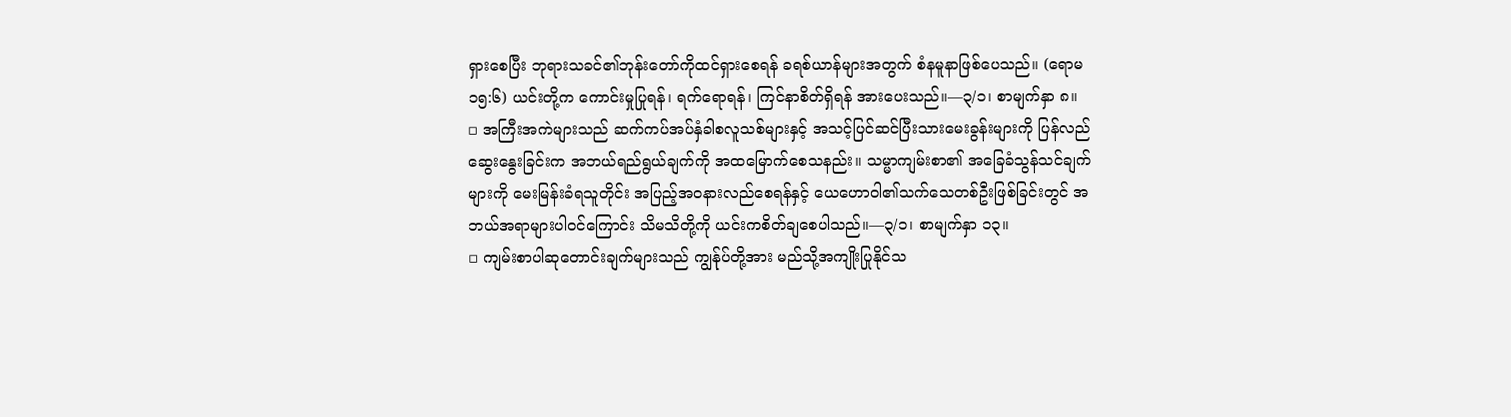ရှားစေပြီး ဘုရားသခင်၏ဘုန်းတော်ကိုထင်ရှားစေရန် ခရစ်ယာန်များအတွက် စံနမူနာဖြစ်ပေသည်။ (ရောမ ၁၅:၆) ယင်းတို့က ကောင်းမှုပြုရန်၊ ရက်ရောရန်၊ ကြင်နာစိတ်ရှိရန် အားပေးသည်။—၃/၁၊ စာမျက်နှာ ၈။
▫ အကြီးအကဲများသည် ဆက်ကပ်အပ်နှံခါစလူသစ်များနှင့် အသင့်ပြင်ဆင်ပြီးသားမေးခွန်းများကို ပြန်လည်ဆွေးနွေးခြင်းက အဘယ်ရည်ရွယ်ချက်ကို အထမြောက်စေသနည်း။ သမ္မာကျမ်းစာ၏ အခြေခံသွန်သင်ချက်များကို မေးမြန်းခံရသူတိုင်း အပြည့်အဝနားလည်စေရန်နှင့် ယေဟောဝါ၏သက်သေတစ်ဦးဖြစ်ခြင်းတွင် အဘယ်အရာများပါဝင်ကြောင်း သိမသိတို့ကို ယင်းကစိတ်ချစေပါသည်။—၃/၁၊ စာမျက်နှာ ၁၃။
▫ ကျမ်းစာပါဆုတောင်းချက်များသည် ကျွန်ုပ်တို့အား မည်သို့အကျိုးပြုနိုင်သ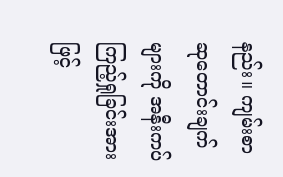နည်း။ ကျမ်းစာဆုတောင်းချက်များကို အနီးကပ်ကြည့်ရှုခြင်းအားဖြင့်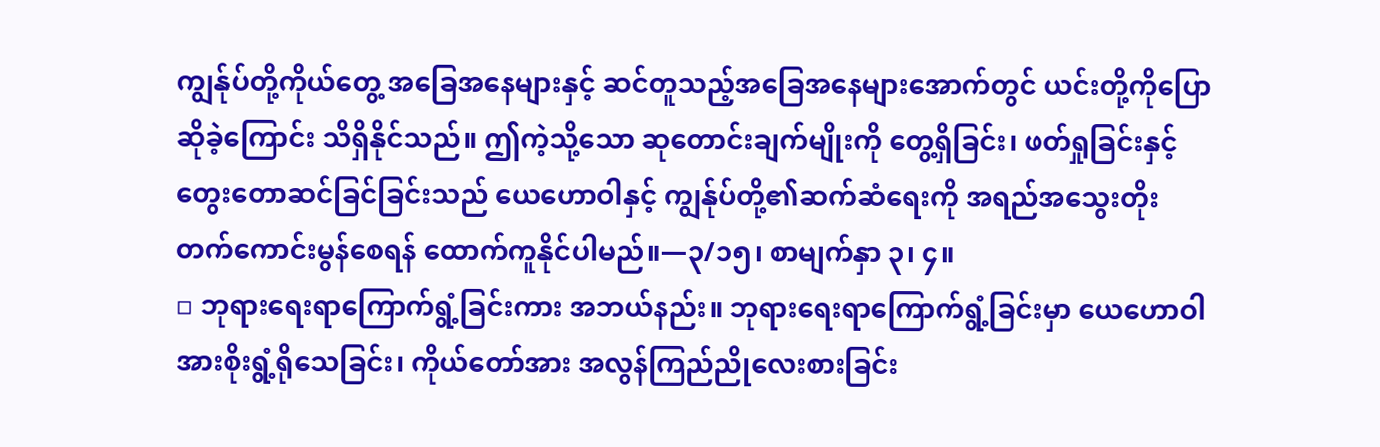ကျွန်ုပ်တို့ကိုယ်တွေ့ အခြေအနေများနှင့် ဆင်တူသည့်အခြေအနေများအောက်တွင် ယင်းတို့ကိုပြောဆိုခဲ့ကြောင်း သိရှိနိုင်သည်။ ဤကဲ့သို့သော ဆုတောင်းချက်မျိုးကို တွေ့ရှိခြင်း၊ ဖတ်ရှုခြင်းနှင့် တွေးတောဆင်ခြင်ခြင်းသည် ယေဟောဝါနှင့် ကျွန်ုပ်တို့၏ဆက်ဆံရေးကို အရည်အသွေးတိုးတက်ကောင်းမွန်စေရန် ထောက်ကူနိုင်ပါမည်။—၃/၁၅၊ စာမျက်နှာ ၃၊ ၄။
▫ ဘုရားရေးရာကြောက်ရွံ့ခြင်းကား အဘယ်နည်း။ ဘုရားရေးရာကြောက်ရွံ့ခြင်းမှာ ယေဟောဝါအားစိုးရွံ့ရိုသေခြင်း၊ ကိုယ်တော်အား အလွန်ကြည်ညိုလေးစားခြင်း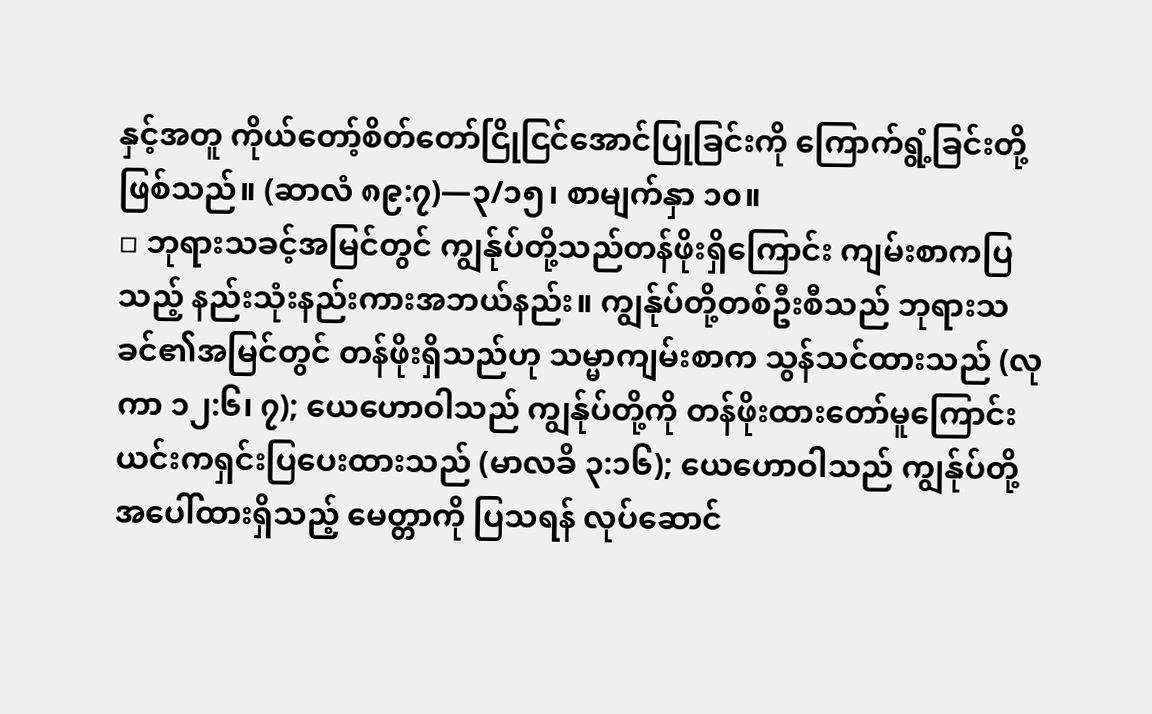နှင့်အတူ ကိုယ်တော့်စိတ်တော်ငြိုငြင်အောင်ပြုခြင်းကို ကြောက်ရွံ့ခြင်းတို့ဖြစ်သည်။ (ဆာလံ ၈၉:၇)—၃/၁၅၊ စာမျက်နှာ ၁၀။
▫ ဘုရားသခင့်အမြင်တွင် ကျွန်ုပ်တို့သည်တန်ဖိုးရှိကြောင်း ကျမ်းစာကပြသည့် နည်းသုံးနည်းကားအဘယ်နည်း။ ကျွန်ုပ်တို့တစ်ဦးစီသည် ဘုရားသခင်၏အမြင်တွင် တန်ဖိုးရှိသည်ဟု သမ္မာကျမ်းစာက သွန်သင်ထားသည် (လုကာ ၁၂:၆၊ ၇); ယေဟောဝါသည် ကျွန်ုပ်တို့ကို တန်ဖိုးထားတော်မူကြောင်း ယင်းကရှင်းပြပေးထားသည် (မာလခိ ၃:၁၆); ယေဟောဝါသည် ကျွန်ုပ်တို့အပေါ်ထားရှိသည့် မေတ္တာကို ပြသရန် လုပ်ဆောင်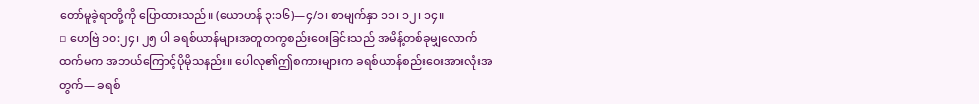တော်မူခဲ့ရာတို့ကို ပြောထားသည်။ (ယောဟန် ၃:၁၆)—၄/၁၊ စာမျက်နှာ ၁၁၊ ၁၂၊ ၁၄။
▫ ဟေဗြဲ ၁၀:၂၄၊ ၂၅ ပါ ခရစ်ယာန်များအတူတကွစည်းဝေးခြင်းသည် အမိန့်တစ်ခုမျှလောက်ထက်မက အဘယ်ကြောင့်ပိုမိုသနည်း။ ပေါလု၏ဤစကားများက ခရစ်ယာန်စည်းဝေးအားလုံးအတွက်— ခရစ်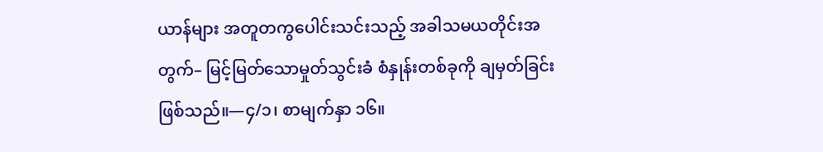ယာန်များ အတူတကွပေါင်းသင်းသည့် အခါသမယတိုင်းအတွက်– မြင့်မြတ်သောမှုတ်သွင်းခံ စံနှုန်းတစ်ခုကို ချမှတ်ခြင်းဖြစ်သည်။—၄/၁၊ စာမျက်နှာ ၁၆။